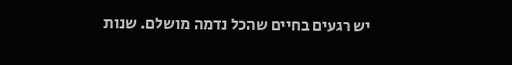יש רגעים בחיים שהכל נדמה מושלם. שנות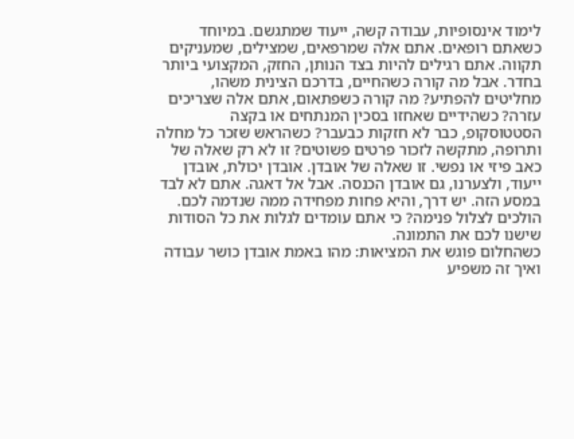לימוד אינסופיות, עבודה קשה, ייעוד שמתגשם. במיוחד כשאתם רופאים. אתם אלה שמרפאים, שמצילים, שמעניקים תקווה. אתם רגילים להיות בצד הנותן, החזק, המקצועי ביותר בחדר. אבל מה קורה כשהחיים, בדרכם הצינית משהו, מחליטים להפתיע? מה קורה כשפתאום, אתם אלה שצריכים עזרה? כשהידיים שאחזו בסכין המנתחים או בקצה הסטטוסקופ, כבר לא חזקות כבעבר? כשהראש שזכר כל מחלה ותרופה, מתקשה לזכור פרטים פשוטים? זו לא רק שאלה של כאב פיזי או נפשי. זו שאלה של אובדן. אובדן יכולת, אובדן ייעוד, ולצערנו, גם אובדן הכנסה. אבל אל דאגה. אתם לא לבד במסע הזה. יש דרך, והיא פחות מפחידה ממה שנדמה לכם. הולכים לצלול פנימה? כי אתם עומדים לגלות את כל הסודות שישנו לכם את התמונה.
כשהחלום פוגש את המציאות: מהו באמת אובדן כושר עבודה ואיך זה משפיע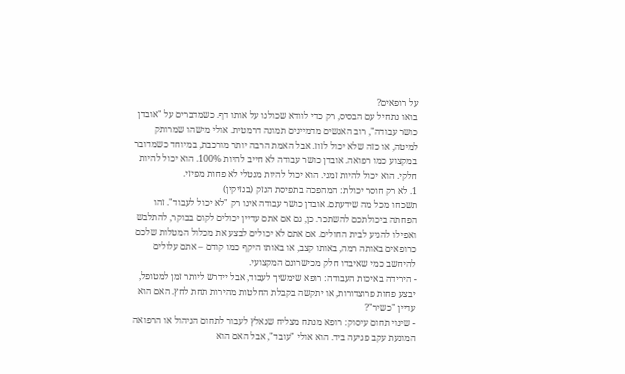על רופאים?
בואו נתחיל עם הבסיס, רק כדי לוודא שכולנו על אותו דף. כשמדברים על "אובדן כושר עבודה", רוב האנשים מדמיינים תמונה דרמטית. אולי מישהו שמרותק למיטה, או כזה שלא יכול לזוז. אבל האמת הרבה יותר מורכבת, במיוחד כשמדובר במקצוע כמו רפואה. אובדן כושר עבודה לא חייב להיות 100%. הוא יכול להיות חלקי. הוא יכול להיות זמני. הוא יכול להיות מנטלי לא פחות מפיזי.
1. לא רק חוסר יכולת: המהפכה בתפיסת הנזק (בנזיקין)
תשכחו מכל מה שידעתם. אובדן כושר עבודה אינו רק "לא יכול לעבוד". זהו הפחתה ביכולתכם להשתכר. כן, גם אם אתם עדיין יכולים לקום בבוקר, להתלבש ואפילו להגיע לבית החולים. אם אתם לא יכולים לבצע את מכלול המטלות שלכם כרופאים באותה רמה, באותו קצב, או באותו היקף כמו קודם – אתם עלולים להיחשב כמי שאיבדו חלק מכישרונם המקצועי.
- הירידה באיכות העבודה: רופא שימשיך לעבוד, אבל יידרש ליותר זמן למטופל, יבצע פחות פרוצדורות, או יתקשה בקבלת החלטות מהירות תחת לחץ. האם הוא עדיין "כשיר"?
- שינוי תחום עיסוק: רופא מנתח מצליח שנאלץ לעבור לתחום הניהול או הרפואה המונעת עקב פגיעה ביד. הוא אולי "עובד", אבל האם הוא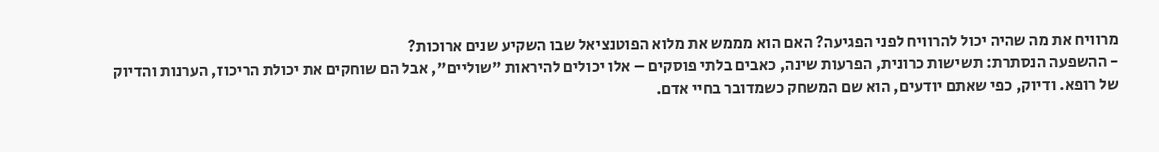מרוויח את מה שהיה יכול להרוויח לפני הפגיעה? האם הוא מממש את מלוא הפוטנציאל שבו השקיע שנים ארוכות?
- ההשפעה הנסתרת: תשישות כרונית, הפרעות שינה, כאבים בלתי פוסקים – אלו יכולים להיראות "שוליים", אבל הם שוחקים את יכולת הריכוז, הערנות והדיוק של רופא. ודיוק, כפי שאתם יודעים, הוא שם המשחק כשמדובר בחיי אדם.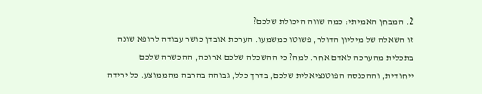2. המבחן האמיתי: כמה שווה היכולת שלכם?
זו השאלה של מיליון הדולר, פשוטו כמשמעו. הערכת אובדן כושר עבודה לרופא שונה בתכלית מהערכה לאדם אחר. למה? כי ההשכלה שלכם ארוכה, ההכשרה שלכם ייחודית, וההכנסה הפוטנציאלית שלכם, בדרך כלל, גבוהה בהרבה מהממוצע. כל ירידה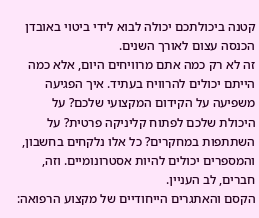קטנה ביכולתכם יכולה לבוא לידי ביטוי באובדן הכנסה עצום לאורך השנים.
זה לא רק כמה אתם מרוויחים היום, אלא כמה הייתם יכולים להרוויח בעתיד. איך הפגיעה משפיעה על הקידום המקצועי שלכם? על היכולת שלכם לפתוח קליניקה פרטית? על השתתפות במחקרים? כל אלו נלקחים בחשבון, והמספרים יכולים להיות אסטרונומיים. וזה, חברים, לב העניין.
הקסם והאתגרים הייחודיים של מקצוע הרפואה: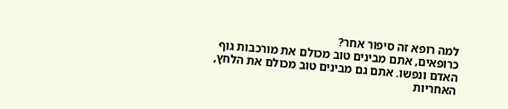למה רופא זה סיפור אחר?
כרופאים, אתם מבינים טוב מכולם את מורכבות גוף האדם ונפשו. אתם גם מבינים טוב מכולם את הלחץ, האחריות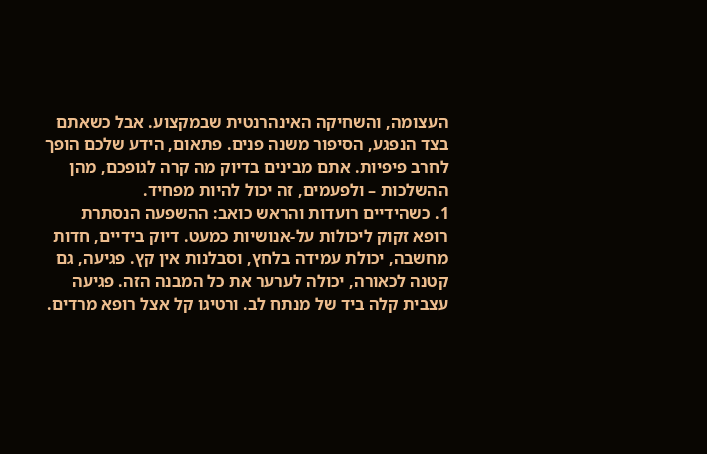העצומה, והשחיקה האינהרנטית שבמקצוע. אבל כשאתם בצד הנפגע, הסיפור משנה פנים. פתאום, הידע שלכם הופך לחרב פיפיות. אתם מבינים בדיוק מה קרה לגופכם, מהן ההשלכות – ולפעמים, זה יכול להיות מפחיד.
1. כשהידיים רועדות והראש כואב: ההשפעה הנסתרת
רופא זקוק ליכולות על-אנושיות כמעט. דיוק בידיים, חדות מחשבה, יכולת עמידה בלחץ, וסבלנות אין קץ. פגיעה, גם קטנה לכאורה, יכולה לערער את כל המבנה הזה. פגיעה עצבית קלה ביד של מנתח לב. ורטיגו קל אצל רופא מרדים.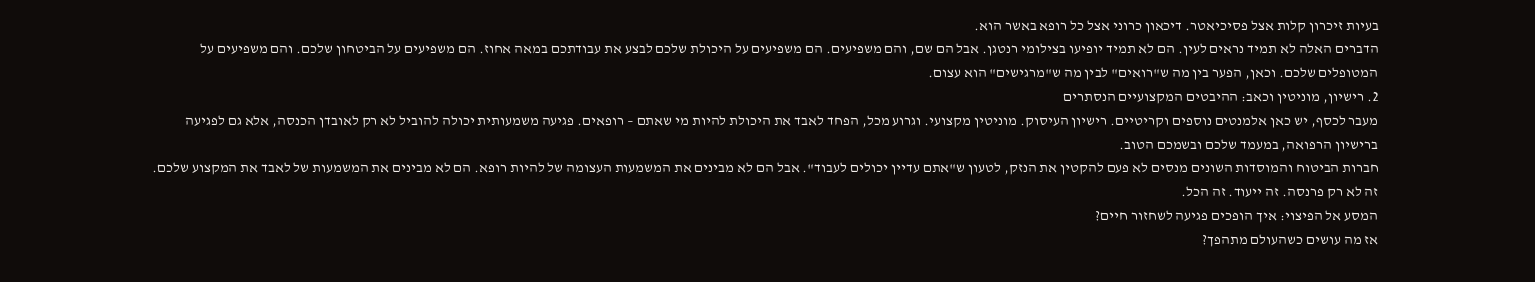בעיות זיכרון קלות אצל פסיכיאטר. דיכאון כרוני אצל כל רופא באשר הוא.
הדברים האלה לא תמיד נראים לעין. הם לא תמיד יופיעו בצילומי רנטגן. אבל הם שם, והם משפיעים. הם משפיעים על היכולת שלכם לבצע את עבודתכם במאה אחוז. הם משפיעים על הביטחון שלכם. והם משפיעים על המטופלים שלכם. וכאן, הפער בין מה ש"רואים" לבין מה ש"מרגישים" הוא עצום.
2. רישיון, מוניטין וכאב: ההיבטים המקצועיים הנסתרים
מעבר לכסף, יש כאן אלמנטים נוספים וקריטיים. רישיון העיסוק. מוניטין מקצועי. וגרוע מכל, הפחד לאבד את היכולת להיות מי שאתם – רופאים. פגיעה משמעותית יכולה להוביל לא רק לאובדן הכנסה, אלא גם לפגיעה ברישיון הרפואה, במעמד שלכם ובשמכם הטוב.
חברות הביטוח והמוסדות השונים מנסים לא פעם להקטין את הנזק, לטעון ש"אתם עדיין יכולים לעבוד". אבל הם לא מבינים את המשמעות העצומה של להיות רופא. הם לא מבינים את המשמעות של לאבד את המקצוע שלכם. זה לא רק פרנסה. זה ייעוד. זה הכל.
המסע אל הפיצוי: איך הופכים פגיעה לשחזור חיים?
אז מה עושים כשהעולם מתהפך?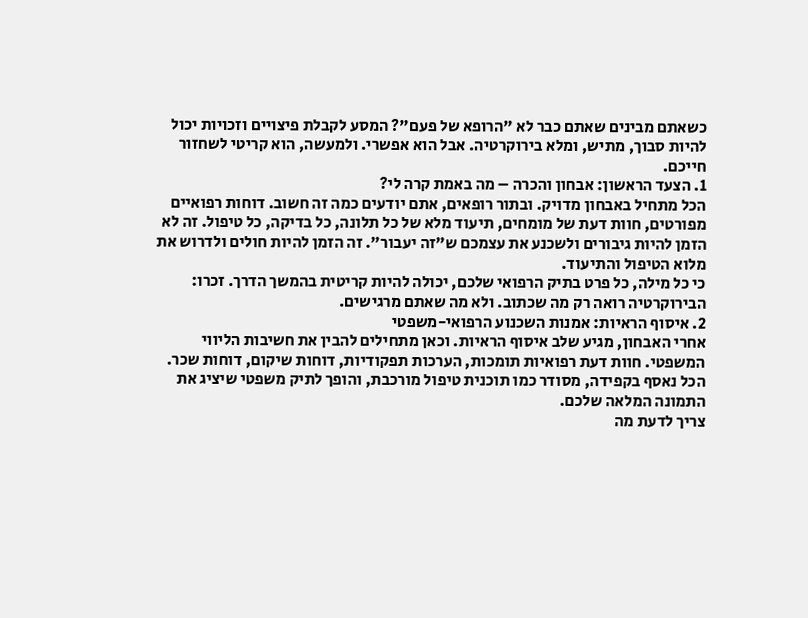כשאתם מבינים שאתם כבר לא "הרופא של פעם"? המסע לקבלת פיצויים וזכויות יכול להיות סבוך, מתיש, ומלא בירוקרטיה. אבל הוא אפשרי. ולמעשה, הוא קריטי לשחזור חייכם.
1. הצעד הראשון: אבחון והכרה – מה באמת קרה לי?
הכל מתחיל באבחון מדויק. ובתור רופאים, אתם יודעים כמה זה חשוב. דוחות רפואיים מפורטים, חוות דעת של מומחים, תיעוד מלא של כל תלונה, כל בדיקה, כל טיפול. זה לא הזמן להיות גיבורים ולשכנע את עצמכם ש"זה יעבור". זה הזמן להיות חולים ולדרוש את מלוא הטיפול והתיעוד.
כי כל מילה, כל פרט בתיק הרפואי שלכם, יכולה להיות קריטית בהמשך הדרך. זכרו: הבירוקרטיה רואה רק מה שכתוב. ולא מה שאתם מרגישים.
2. איסוף הראיות: אמנות השכנוע הרפואי-משפטי
אחרי האבחון, מגיע שלב איסוף הראיות. וכאן מתחילים להבין את חשיבות הליווי המשפטי. חוות דעת רפואיות תומכות, הערכות תפקודיות, דוחות שיקום, דוחות שכר. הכל נאסף בקפידה, מסודר כמו תוכנית טיפול מורכבת, והופך לתיק משפטי שיציג את התמונה המלאה שלכם.
צריך לדעת מה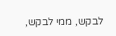לבקש, ממי לבקש,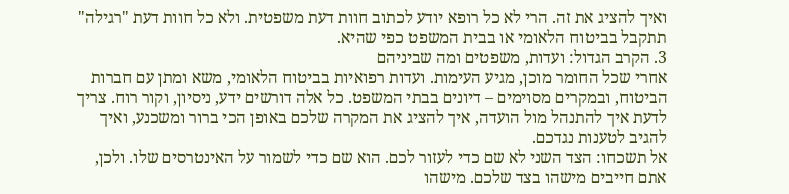ואיך להציג את זה. הרי לא כל רופא יודע לכתוב חוות דעת משפטית. ולא כל חוות דעת "רגילה" תתקבל בביטוח הלאומי או בבית המשפט כפי שהיא.
3. הקרב הגדול: ועדות, משפטים ומה שביניהם
אחרי שכל החומר מוכן, מגיע העימות. ועדות רפואיות בביטוח הלאומי, משא ומתן עם חברות הביטוח, ובמקרים מסוימים – דיונים בבתי המשפט. כל אלה דורשים ידע, ניסיון, וקור רוח. צריך לדעת איך להתנהל מול הועדה, איך להציג את המקרה שלכם באופן הכי ברור ומשכנע, ואיך להגיב לטענות נגדכם.
אל תשכחו: הצד השני לא שם כדי לעזור לכם. הוא שם כדי לשמור על האינטרסים שלו. ולכן, אתם חייבים מישהו בצד שלכם. מישהו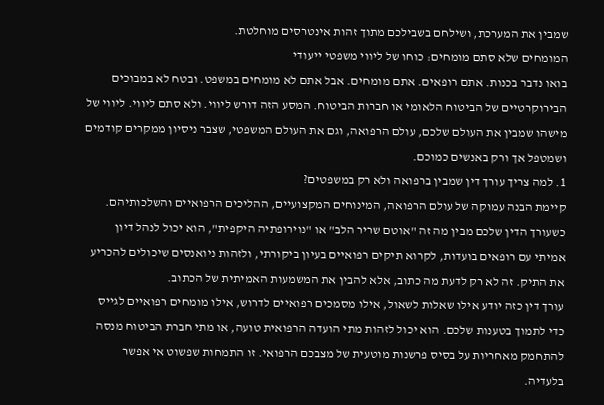שמבין את המערכת, ושילחם בשבילכם מתוך זהות אינטרסים מוחלטת.
המומחים שלא סתם מומחים: כוחו של ליווי משפטי ייעודי
בואו נדבר בכנות. אתם רופאים. אתם מומחים. אבל אתם לא מומחים במשפט. ובטח לא במבוכים הבירוקרטיים של הביטוח הלאומי או חברות הביטוח. המסע הזה דורש ליווי. ולא סתם ליווי. ליווי של מישהו שמבין את העולם שלכם, עולם הרפואה, וגם את העולם המשפטי, שצבר ניסיון ממקרים קודמים ושמטפל אך ורק באנשים כמוכם.
1. למה צריך עורך דין שמבין ברפואה ולא רק במשפטים?
קיימת הבנה עמוקה של עולם הרפואה, המינוחים המקצועיים, ההליכים הרפואיים והשלכותיהם. כשעורך הדין שלכם מבין מה זה "אוטם שריר הלב" או "נוירופתיה היקפית", הוא יכול לנהל דיון אמיתי עם רופאים בועדות, לקרוא תיקים רפואיים בעיון ביקורתי, ולזהות ניואנסים שיכולים להכריע את התיק. זה לא רק לדעת מה כתוב, אלא להבין את המשמעות האמיתית של הכתוב.
עורך דין כזה יודע אילו שאלות לשאול, אילו מסמכים רפואיים לדרוש, אילו מומחים רפואיים לגייס כדי לתמוך בטענות שלכם. הוא יכול לזהות מתי הועדה הרפואית טועה, או מתי חברת הביטוח מנסה להתחמק מאחריות על בסיס פרשנות מוטעית של מצבכם הרפואי. זו התמחות שפשוט אי אפשר בלעדיה.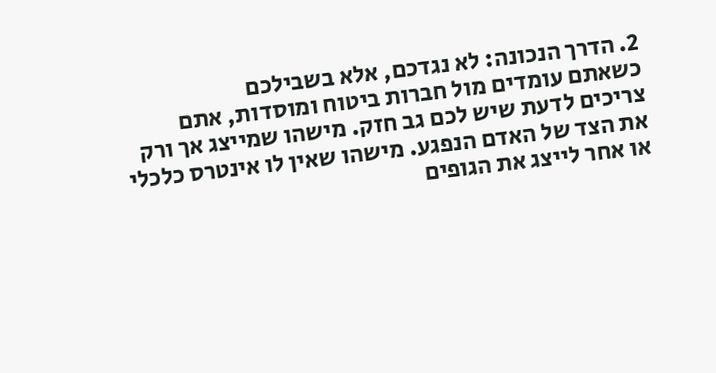2. הדרך הנכונה: לא נגדכם, אלא בשבילכם
כשאתם עומדים מול חברות ביטוח ומוסדות, אתם צריכים לדעת שיש לכם גב חזק. מישהו שמייצג אך ורק את הצד של האדם הנפגע. מישהו שאין לו אינטרס כלכלי או אחר לייצג את הגופים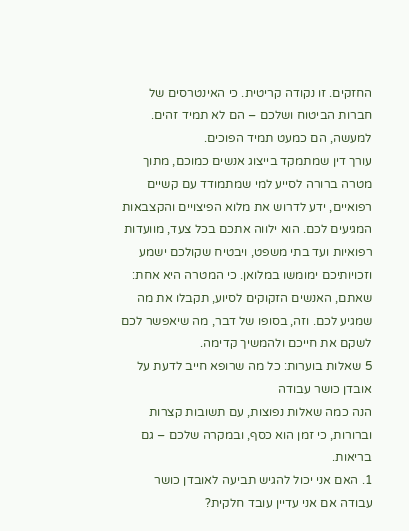החזקים. זו נקודה קריטית. כי האינטרסים של חברות הביטוח ושלכם – הם לא תמיד זהים. למעשה, הם כמעט תמיד הפוכים.
עורך דין שמתמקד בייצוג אנשים כמוכם, מתוך מטרה ברורה לסייע למי שמתמודד עם קשיים רפואיים, ידע לדרוש את מלוא הפיצויים והקצבאות המגיעים לכם. הוא ילווה אתכם בכל צעד, מוועדות רפואיות ועד בתי משפט, ויבטיח שקולכם ישמע וזכויותיכם ימומשו במלואן. כי המטרה היא אחת: שאתם, האנשים הזקוקים לסיוע, תקבלו את מה שמגיע לכם. וזה, בסופו של דבר, מה שיאפשר לכם לשקם את חייכם ולהמשיך קדימה.
5 שאלות בוערות: כל מה שרופא חייב לדעת על אובדן כושר עבודה
הנה כמה שאלות נפוצות, עם תשובות קצרות וברורות, כי זמן הוא כסף, ובמקרה שלכם – גם בריאות.
1. האם אני יכול להגיש תביעה לאובדן כושר עבודה אם אני עדיין עובד חלקית?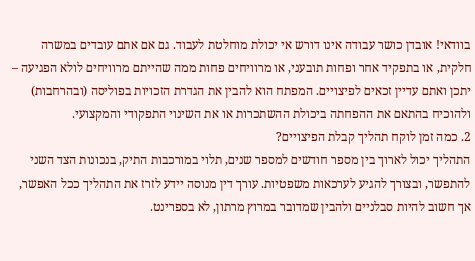בוודאי! אובדן כושר עבודה אינו דורש אי יכולת מוחלטת לעבוד. גם אם אתם עובדים במשרה חלקית, או בתפקיד אחר ופחות תובעני, או מרוויחים פחות ממה שהייתם מרוויחים לולא הפגיעה – יתכן ואתם עדיין זכאים לפיצויים. המפתח הוא להבין את הגדרת הזכויות בפוליסה (ובהרחבות) ולהוכיח בהתאם את ההפחתה ביכולת ההשתכרות או את השינוי התפקודי והמקצועי.
2. כמה זמן לוקח תהליך קבלת הפיצויים?
התהליך יכול לארוך בין מספר חודשים למספר שנים, תלוי במורכבות התיק, בנכונות הצד השני להתפשר, ובצורך להגיע לערכאות משפטיות. עורך דין מנוסה יידע לזרז את התהליך ככל האפשר, אך חשוב להיות סבלניים ולהבין שמדובר במרוץ מרתון, לא בספרינט.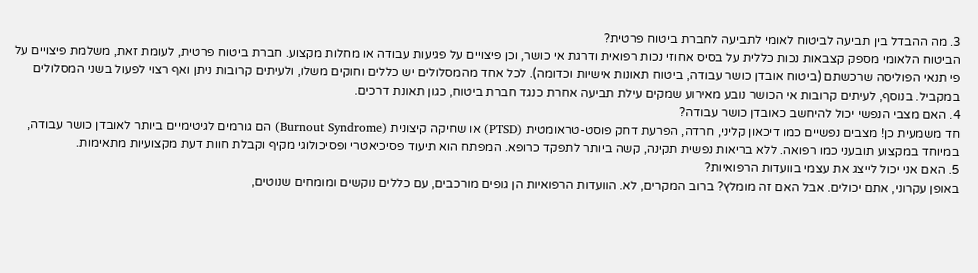3. מה ההבדל בין תביעה לביטוח לאומי לתביעה לחברת ביטוח פרטית?
הביטוח הלאומי מספק קצבאות נכות כללית על בסיס אחוזי נכות רפואית ודרגת אי כושר, וכן פיצויים על פגיעות עבודה או מחלות מקצוע. חברת ביטוח פרטית, לעומת זאת, משלמת פיצויים על פי תנאי הפוליסה שרכשתם (ביטוח אובדן כושר עבודה, ביטוח תאונות אישיות וכדומה). לכל אחד מהמסלולים יש כללים וחוקים משלו, ולעיתים קרובות ניתן ואף רצוי לפעול בשני המסלולים במקביל. בנוסף, לעיתים קרובות אי הכושר נובע מאירוע שמקים עילת תביעה אחרת כנגד חברת ביטוח, כגון תאונת דרכים.
4. האם מצבי הנפשי יכול להיחשב כאובדן כושר עבודה?
חד משמעית כן! מצבים נפשיים כמו דיכאון קליני, חרדה, הפרעת דחק פוסט-טראומטית (PTSD) או שחיקה קיצונית (Burnout Syndrome) הם גורמים לגיטימיים ביותר לאובדן כושר עבודה, במיוחד במקצוע תובעני כמו רפואה. ללא בריאות נפשית תקינה, קשה ביותר לתפקד כרופא. המפתח הוא תיעוד פסיכיאטרי ופסיכולוגי מקיף וקבלת חוות דעת מקצועיות מתאימות.
5. האם אני יכול לייצג את עצמי בוועדות הרפואיות?
באופן עקרוני, אתם יכולים. אבל האם זה מומלץ? ברוב המקרים, לא. הוועדות הרפואיות הן גופים מורכבים, עם כללים נוקשים ומומחים שנוטים,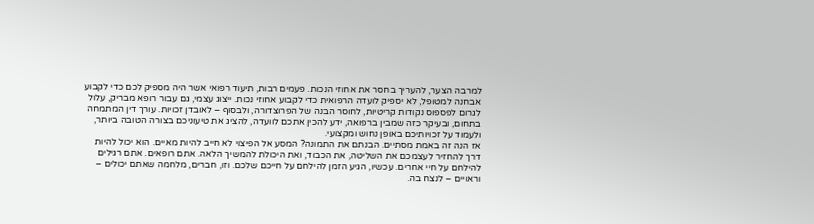למרבה הצער, להעריך בחסר את אחוזי הנכות. פעמים רבות, תיעוד רפואי אשר היה מספיק לכם כדי לקבוע אבחנה למטופל, לא יספיק לועדה הרפואית כדי לקבוע אחוזי נכות. ייצוג עצמי, גם עבור רופא מבריק, עלול לגרום לפספוס נקודות קריטיות, לחוסר הבנה של הפרוצדורה, ולבסוף – לאובדן זכויות. עורך דין המתמחה בתחום, ובעיקר כזה שמבין ברפואה, ידע להכין אתכם לוועדה, להציג את טיעוניכם בצורה הטובה ביותר, ולעמוד על זכויותיכם באופן נחוש ומקצועי.
אז הנה זה באמת מסתיים. הבנתם את התמונה? המסע אל הפיצוי לא חייב להיות מאיים. הוא יכול להיות דרך להחזיר לעצמכם את השליטה, את הכבוד, ואת היכולת להמשיך הלאה. אתם רופאים. אתם רגילים להילחם על חיי אחרים. עכשיו, הגיע הזמן להילחם על חייכם שלכם. וזו, חברים, מלחמה שאתם יכולים – וראויים – לנצח בה.